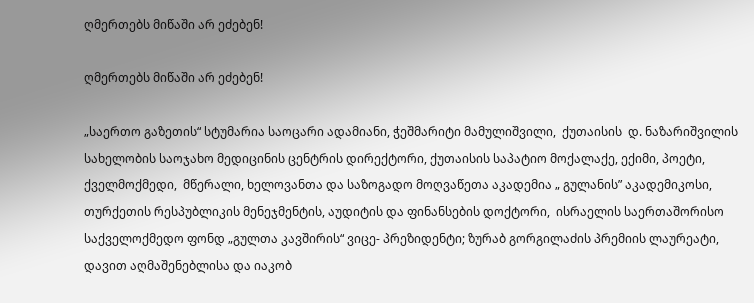ღმერთებს მიწაში არ ეძებენ!

ღმერთებს მიწაში არ ეძებენ!

„საერთო გაზეთის“ სტუმარია საოცარი ადამიანი, ჭეშმარიტი მამულიშვილი,  ქუთაისის  დ. ნაზარიშვილის სახელობის საოჯახო მედიცინის ცენტრის დირექტორი, ქუთაისის საპატიო მოქალაქე, ექიმი, პოეტი, ქველმოქმედი,  მწერალი, ხელოვანთა და საზოგადო მოღვაწეთა აკადემია „ გულანის” აკადემიკოსი, თურქეთის რესპუბლიკის მენეჯმენტის, აუდიტის და ფინანსების დოქტორი,  ისრაელის საერთაშორისო საქველოქმედო ფონდ „გულთა კავშირის“ ვიცე- პრეზიდენტი; ზურაბ გორგილაძის პრემიის ლაურეატი, დავით აღმაშენებლისა და იაკობ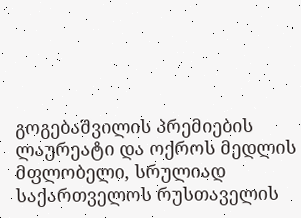გოგებაშვილის პრემიების ლაურეატი და ოქროს მედლის მფლობელი, სრულიად საქართველოს რუსთაველის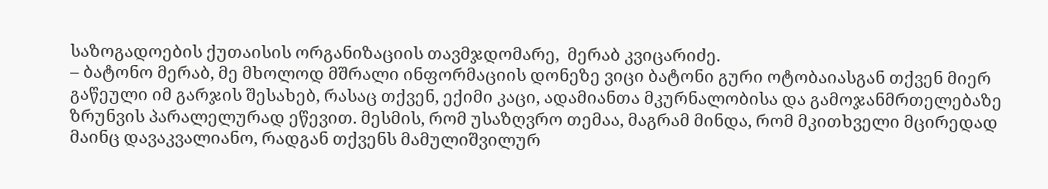საზოგადოების ქუთაისის ორგანიზაციის თავმჯდომარე,  მერაბ კვიცარიძე.
– ბატონო მერაბ, მე მხოლოდ მშრალი ინფორმაციის დონეზე ვიცი ბატონი გური ოტობაიასგან თქვენ მიერ გაწეული იმ გარჯის შესახებ, რასაც თქვენ, ექიმი კაცი, ადამიანთა მკურნალობისა და გამოჯანმრთელებაზე ზრუნვის პარალელურად ეწევით. მესმის, რომ უსაზღვრო თემაა, მაგრამ მინდა, რომ მკითხველი მცირედად მაინც დავაკვალიანო, რადგან თქვენს მამულიშვილურ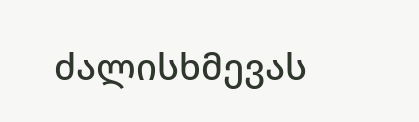ძალისხმევას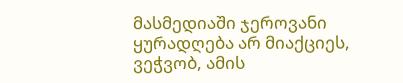მასმედიაში ჯეროვანი ყურადღება არ მიაქციეს, ვეჭვობ, ამის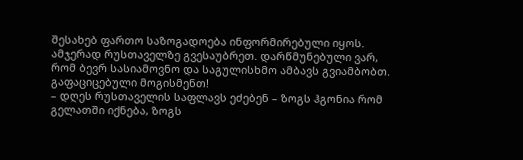შესახებ ფართო საზოგადოება ინფორმირებული იყოს. ამჯერად რუსთაველზე გვესაუბრეთ. დარწმუნებული ვარ, რომ ბევრ სასიამოვნო და საგულისხმო ამბავს გვიამბობთ. გაფაციცებული მოგისმენთ!
– დღეს რუსთაველის საფლავს ეძებენ – ზოგს ჰგონია რომ გელათში იქნება, ზოგს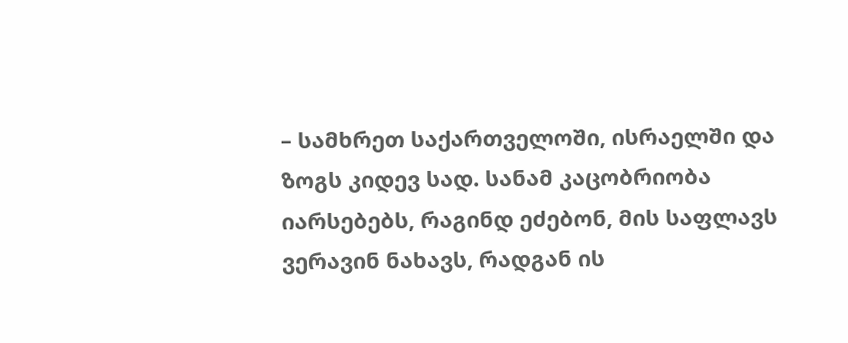– სამხრეთ საქართველოში, ისრაელში და ზოგს კიდევ სად. სანამ კაცობრიობა იარსებებს, რაგინდ ეძებონ, მის საფლავს ვერავინ ნახავს, რადგან ის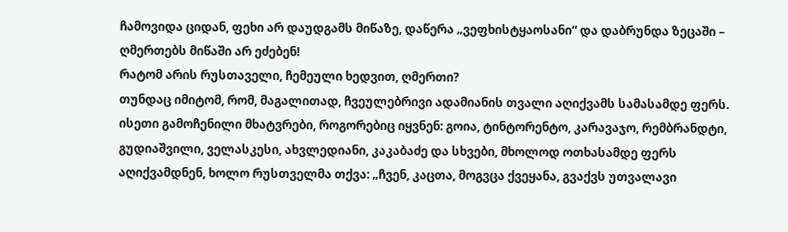ჩამოვიდა ციდან, ფეხი არ დაუდგამს მიწაზე, დაწერა „ვეფხისტყაოსანი“ და დაბრუნდა ზეცაში – ღმერთებს მიწაში არ ეძებენ!
რატომ არის რუსთაველი, ჩემეული ხედვით, ღმერთი?
თუნდაც იმიტომ, რომ, მაგალითად, ჩვეულებრივი ადამიანის თვალი აღიქვამს სამასამდე ფერს. ისეთი გამოჩენილი მხატვრები, როგორებიც იყვნენ: გოია, ტინტორენტო, კარავაჯო, რემბრანდტი, გუდიაშვილი, ველასკესი, ახვლედიანი, კაკაბაძე და სხვები, მხოლოდ ოთხასამდე ფერს აღიქვამდნენ, ხოლო რუსთველმა თქვა: „ჩვენ, კაცთა, მოგვცა ქვეყანა, გვაქვს უთვალავი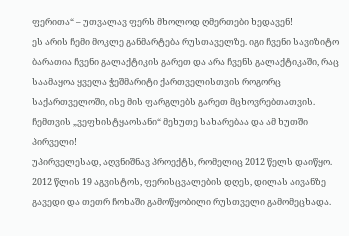ფერითა“ – უთვალავ ფერს მხოლოდ ღმერთები ხედავენ!
ეს არის ჩემი მოკლე განმარტება რუსთაველზე. იგი ჩვენი სავიზიტო ბარათია ჩვენი გალაქტიკის გარეთ და არა ჩვენს გალაქტიკაში, რაც საამაყოა ყველა ჭეშმარიტი ქართველისთვის როგორც საქართველოში, ისე მის ფარგლებს გარეთ მცხოვრებთათვის.
ჩემთვის „ვეფხისტყაოსანი“ მეხუთე სახარებაა და ამ ხუთში პირველი!
უპირველესად, აღვნიშნავ პროექტს, რომელიც 2012 წელს დაიწყო. 2012 წლის 19 აგვისტოს, ფერისცვალების დღეს, დილას აივანზე გავედი და თეთრ ჩოხაში გამოწყობილი რუსთველი გამომეცხადა.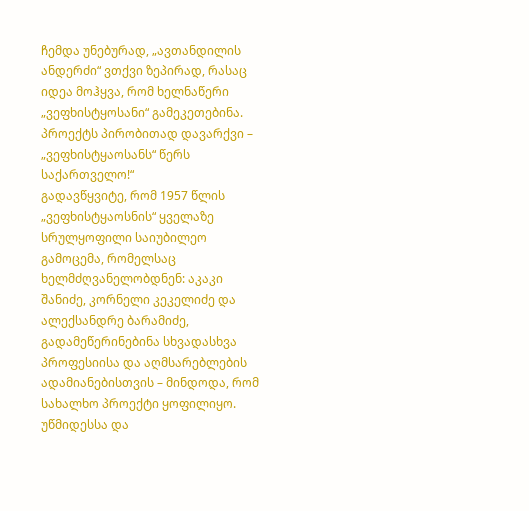ჩემდა უნებურად, „ავთანდილის ანდერძი“ ვთქვი ზეპირად, რასაც იდეა მოჰყვა, რომ ხელნაწერი „ვეფხისტყოსანი“ გამეკეთებინა. პროექტს პირობითად დავარქვი – „ვეფხისტყაოსანს“ წერს საქართველო!“
გადავწყვიტე, რომ 1957 წლის „ვეფხისტყაოსნის“ ყველაზე სრულყოფილი საიუბილეო გამოცემა, რომელსაც ხელმძღვანელობდნენ: აკაკი შანიძე, კორნელი კეკელიძე და ალექსანდრე ბარამიძე, გადამეწერინებინა სხვადასხვა პროფესიისა და აღმსარებლების ადამიანებისთვის – მინდოდა, რომ სახალხო პროექტი ყოფილიყო. უწმიდესსა და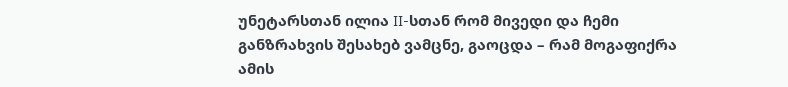უნეტარსთან ილია II-სთან რომ მივედი და ჩემი განზრახვის შესახებ ვამცნე, გაოცდა – რამ მოგაფიქრა ამის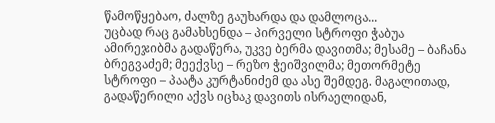წამოწყებაო, ძალზე გაუხარდა და დამლოცა...
უცბად რაც გამახსენდა – პირველი სტროფი ჭაბუა ამირეჯიბმა გადაწერა, უკვე ბერმა დავითმა; მესამე – ბაჩანა ბრეგვაძემ; მეექვსე – რეზო ჭეიშვილმა; მეთორმეტე სტროფი – პაატა კურტანიძემ და ასე შემდეგ. მაგალითად, გადაწერილი აქვს იცხაკ დავითს ისრაელიდან,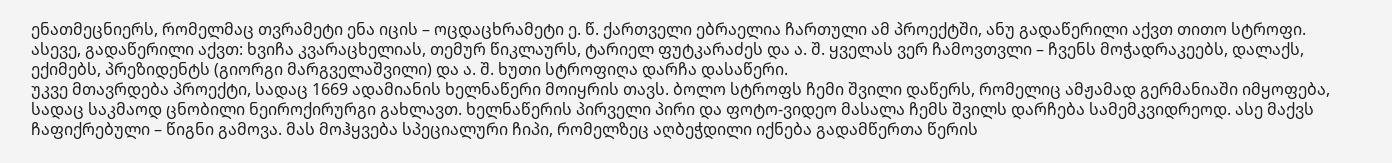ენათმეცნიერს, რომელმაც თვრამეტი ენა იცის – ოცდაცხრამეტი ე. წ. ქართველი ებრაელია ჩართული ამ პროექტში, ანუ გადაწერილი აქვთ თითო სტროფი. ასევე, გადაწერილი აქვთ: ხვიჩა კვარაცხელიას, თემურ წიკლაურს, ტარიელ ფუტკარაძეს და ა. შ. ყველას ვერ ჩამოვთვლი – ჩვენს მოჭადრაკეებს, დალაქს, ექიმებს, პრეზიდენტს (გიორგი მარგველაშვილი) და ა. შ. ხუთი სტროფიღა დარჩა დასაწერი.
უკვე მთავრდება პროექტი, სადაც 1669 ადამიანის ხელნაწერი მოიყრის თავს. ბოლო სტროფს ჩემი შვილი დაწერს, რომელიც ამჟამად გერმანიაში იმყოფება, სადაც საკმაოდ ცნობილი ნეიროქირურგი გახლავთ. ხელნაწერის პირველი პირი და ფოტო-ვიდეო მასალა ჩემს შვილს დარჩება სამემკვიდრეოდ. ასე მაქვს ჩაფიქრებული – წიგნი გამოვა. მას მოჰყვება სპეციალური ჩიპი, რომელზეც აღბეჭდილი იქნება გადამწერთა წერის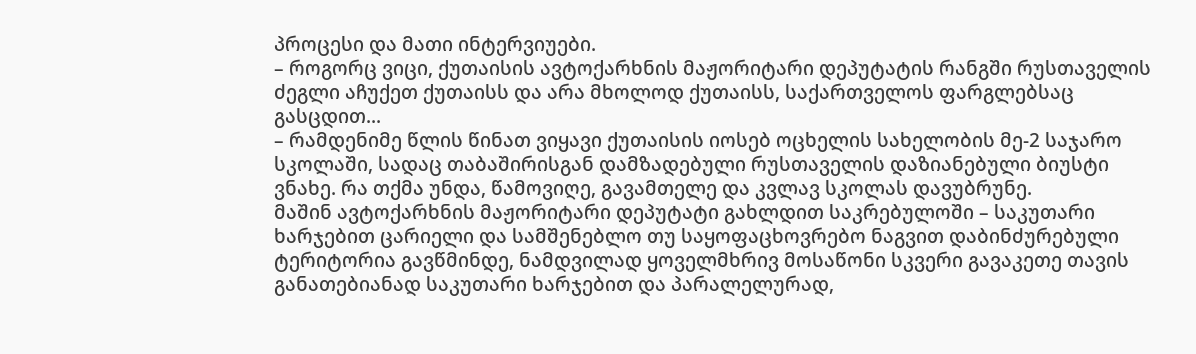პროცესი და მათი ინტერვიუები.
– როგორც ვიცი, ქუთაისის ავტოქარხნის მაჟორიტარი დეპუტატის რანგში რუსთაველის ძეგლი აჩუქეთ ქუთაისს და არა მხოლოდ ქუთაისს, საქართველოს ფარგლებსაც გასცდით...
– რამდენიმე წლის წინათ ვიყავი ქუთაისის იოსებ ოცხელის სახელობის მე-2 საჯარო სკოლაში, სადაც თაბაშირისგან დამზადებული რუსთაველის დაზიანებული ბიუსტი ვნახე. რა თქმა უნდა, წამოვიღე, გავამთელე და კვლავ სკოლას დავუბრუნე.
მაშინ ავტოქარხნის მაჟორიტარი დეპუტატი გახლდით საკრებულოში – საკუთარი ხარჯებით ცარიელი და სამშენებლო თუ საყოფაცხოვრებო ნაგვით დაბინძურებული ტერიტორია გავწმინდე, ნამდვილად ყოველმხრივ მოსაწონი სკვერი გავაკეთე თავის განათებიანად საკუთარი ხარჯებით და პარალელურად,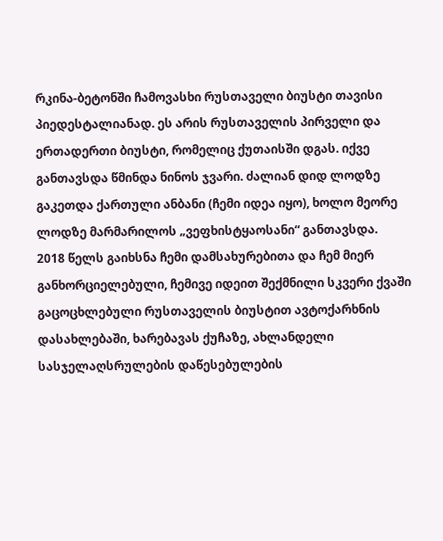რკინა-ბეტონში ჩამოვასხი რუსთაველი ბიუსტი თავისი პიედესტალიანად. ეს არის რუსთაველის პირველი და ერთადერთი ბიუსტი, რომელიც ქუთაისში დგას. იქვე განთავსდა წმინდა ნინოს ჯვარი. ძალიან დიდ ლოდზე გაკეთდა ქართული ანბანი (ჩემი იდეა იყო), ხოლო მეორე ლოდზე მარმარილოს „ვეფხისტყაოსანი“ განთავსდა.
2018 წელს გაიხსნა ჩემი დამსახურებითა და ჩემ მიერ განხორციელებული, ჩემივე იდეით შექმნილი სკვერი ქვაში გაცოცხლებული რუსთაველის ბიუსტით ავტოქარხნის დასახლებაში, ხარებავას ქუჩაზე, ახლანდელი სასჯელაღსრულების დაწესებულების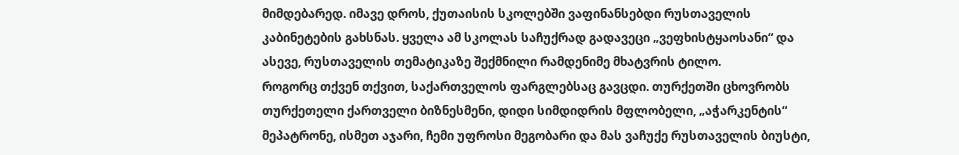მიმდებარედ. იმავე დროს, ქუთაისის სკოლებში ვაფინანსებდი რუსთაველის კაბინეტების გახსნას. ყველა ამ სკოლას საჩუქრად გადავეცი „ვეფხისტყაოსანი“ და ასევე, რუსთაველის თემატიკაზე შექმნილი რამდენიმე მხატვრის ტილო.
როგორც თქვენ თქვით, საქართველოს ფარგლებსაც გავცდი. თურქეთში ცხოვრობს თურქეთელი ქართველი ბიზნესმენი, დიდი სიმდიდრის მფლობელი, „აჭარკენტის“ მეპატრონე, ისმეთ აჯარი, ჩემი უფროსი მეგობარი და მას ვაჩუქე რუსთაველის ბიუსტი,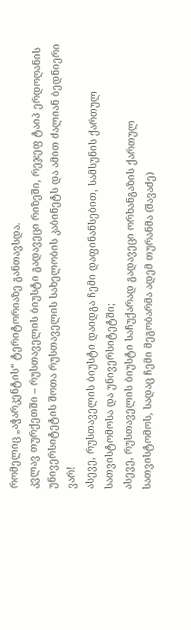რომელიც „აჭარკენტის“ ტერიტორიაზე განთავსდა.
კვლავ თურქეთში – რუსთაველის ბიუსტი გადავეცი რიზეში, რეჯეფ ტაიპ ერდოღანის უნივერსიტეტის შოთა რუსთაველის სახელობის კაბინეტს და ამით ძალიან ბედნიერი ვარ!
ასევე, რუსთაველის ბიუსტი დაიდგა ჩემი დაფინანსებით, სამსუნის ქართულ სათვისტომოსა და უნივერსიტეტში;
ასევე, რუსთაველის ბიუსტი საჩუქარად გადავეცი ორხანგაზის ქართულ სათვისტომოს, სადაც ჩემი მეგობარმა ადემ თურანმა (შავაძე)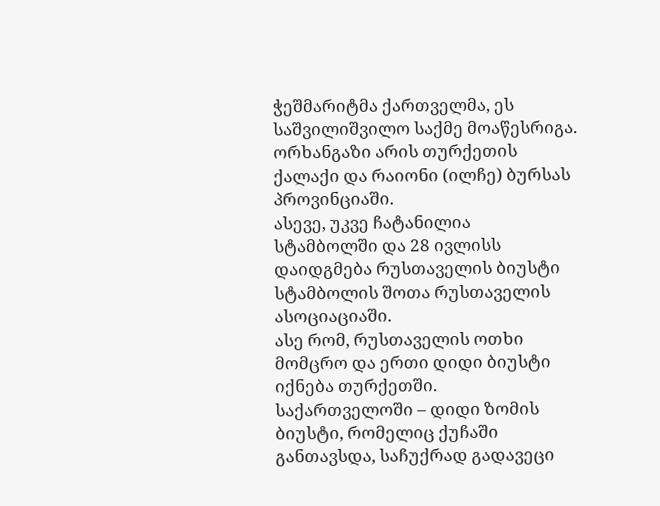ჭეშმარიტმა ქართველმა, ეს საშვილიშვილო საქმე მოაწესრიგა. ორხანგაზი არის თურქეთის ქალაქი და რაიონი (ილჩე) ბურსას პროვინციაში.
ასევე, უკვე ჩატანილია სტამბოლში და 28 ივლისს დაიდგმება რუსთაველის ბიუსტი სტამბოლის შოთა რუსთაველის ასოციაციაში.
ასე რომ, რუსთაველის ოთხი მომცრო და ერთი დიდი ბიუსტი იქნება თურქეთში.
საქართველოში – დიდი ზომის ბიუსტი, რომელიც ქუჩაში განთავსდა, საჩუქრად გადავეცი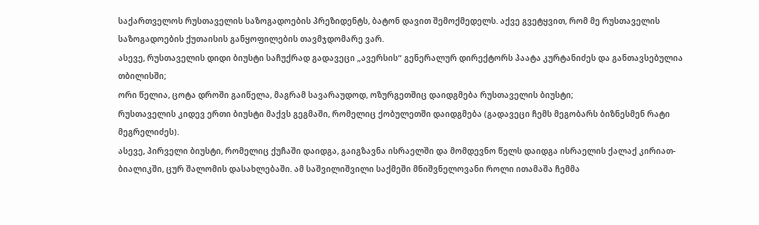საქართველოს რუსთაველის საზოგადოების პრეზიდენტს, ბატონ დავით შემოქმედელს. აქვე გვეტყვით, რომ მე რუსთაველის საზოგადოების ქუთაისის განყოფილების თავმჯდომარე ვარ.
ასევე, რუსთაველის დიდი ბიუსტი საჩუქრად გადავეცი „ავერსის“ გენერალურ დირექტორს პაატა კურტანიძეს და განთავსებულია თბილისში;
ორი წელია, ცოტა დროში გაიწელა, მაგრამ სავარაუდოდ, ოზურგეთშიც დაიდგმება რუსთაველის ბიუსტი;
რუსთაველის კიდევ ერთი ბიუსტი მაქვს გეგმაში, რომელიც ქობულეთში დაიდგმება (გადავეცი ჩემს მეგობარს ბიზნესმენ რატი მეგრელიძეს).
ასევე, პირველი ბიუსტი, რომელიც ქუჩაში დაიდგა, გაიგზავნა ისრაელში და მომდევნო წელს დაიდგა ისრაელის ქალაქ კირიათ-ბიალიკში, ცურ შალომის დასახლებაში. ამ საშვილიშვილი საქმეში მნიშვნელოვანი როლი ითამაშა ჩემმა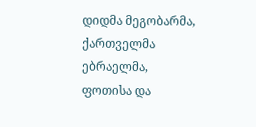დიდმა მეგობარმა, ქართველმა ებრაელმა, ფოთისა და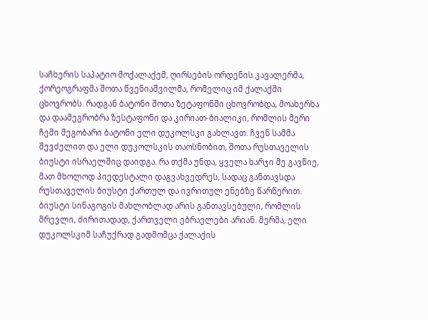საჩხერის საპატიო მოქალაქემ, ღირსების ორდენის კავალერმა, ქორეოგრაფმა შოთა წვენიაშვილმა, რომელიც იმ ქალაქში ცხოვრობს. რადგან ბატონი შოთა ზეტაფონში ცხოვრობდა, მოახერხა და დაამეგრობრა ზესტაფონი და კირიათ-ბიალიკი, რომლის მერი ჩემი მეგობარი ბატონი ელი დუკოლსკი გახლავთ. ჩვენ სამმა შევძელით და ელი დუკოლსკის თაოსნობით, შოთა რუსთაველის ბიუსტი ისრაელშიც დაიდგა. რა თქმა უნდა, ყველა ხარჯი მე გავწიე, მათ მხოლოდ პიედესტალი დაგვახვედრეს, სადაც განთავსდა რუსთაველის ბიუსტი ქართულ და ივრითულ ენებზე წარწერით. ბიუსტი სინაგოგის მახლობლად არის განთავსებული, რომლის მრევლი, ძირითადად, ქართველი ებრაელები არიან. მერმა, ელი დუკოლსკიმ საჩუქრად გადმომცა ქალაქის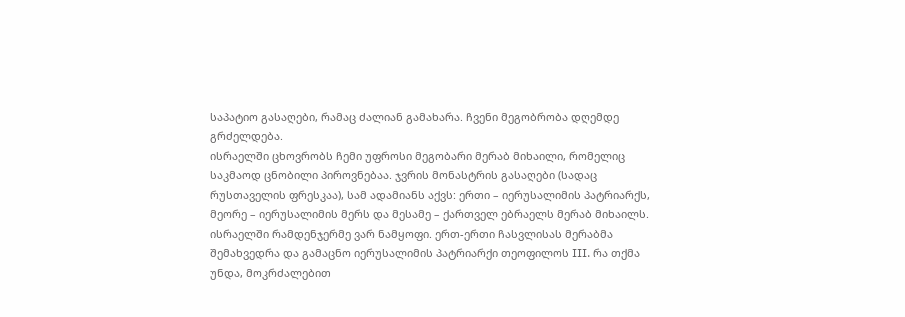საპატიო გასაღები, რამაც ძალიან გამახარა. ჩვენი მეგობრობა დღემდე გრძელდება.
ისრაელში ცხოვრობს ჩემი უფროსი მეგობარი მერაბ მიხაილი, რომელიც საკმაოდ ცნობილი პიროვნებაა. ჯვრის მონასტრის გასაღები (სადაც რუსთაველის ფრესკაა), სამ ადამიანს აქვს: ერთი – იერუსალიმის პატრიარქს, მეორე – იერუსალიმის მერს და მესამე – ქართველ ებრაელს მერაბ მიხაილს.
ისრაელში რამდენჯერმე ვარ ნამყოფი. ერთ-ერთი ჩასვლისას მერაბმა შემახვედრა და გამაცნო იერუსალიმის პატრიარქი თეოფილოს III. რა თქმა უნდა, მოკრძალებით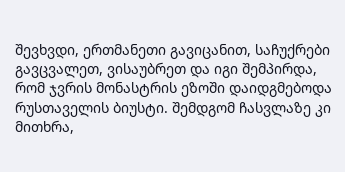შევხვდი, ერთმანეთი გავიცანით, საჩუქრები გავცვალეთ, ვისაუბრეთ და იგი შემპირდა, რომ ჯვრის მონასტრის ეზოში დაიდგმებოდა რუსთაველის ბიუსტი. შემდგომ ჩასვლაზე კი მითხრა,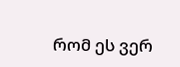რომ ეს ვერ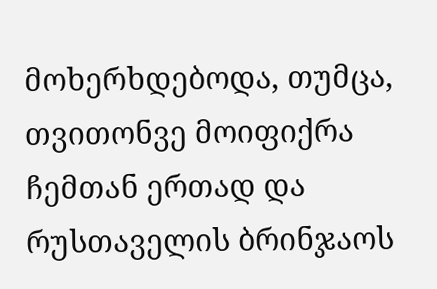მოხერხდებოდა, თუმცა, თვითონვე მოიფიქრა ჩემთან ერთად და რუსთაველის ბრინჯაოს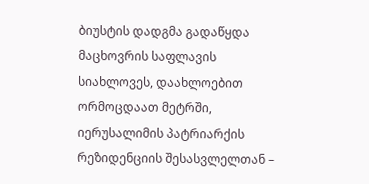ბიუსტის დადგმა გადაწყდა მაცხოვრის საფლავის სიახლოვეს, დაახლოებით ორმოცდაათ მეტრში, იერუსალიმის პატრიარქის რეზიდენციის შესასვლელთან –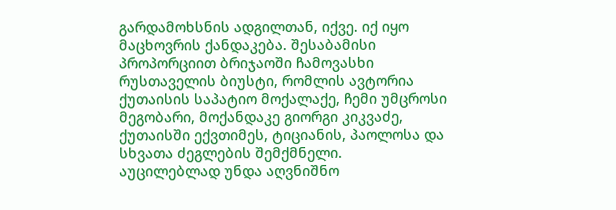გარდამოხსნის ადგილთან, იქვე. იქ იყო მაცხოვრის ქანდაკება. შესაბამისი პროპორციით ბრიჯაოში ჩამოვასხი რუსთაველის ბიუსტი, რომლის ავტორია ქუთაისის საპატიო მოქალაქე, ჩემი უმცროსი მეგობარი, მოქანდაკე გიორგი კიკვაძე, ქუთაისში ექვთიმეს, ტიციანის, პაოლოსა და სხვათა ძეგლების შემქმნელი.
აუცილებლად უნდა აღვნიშნო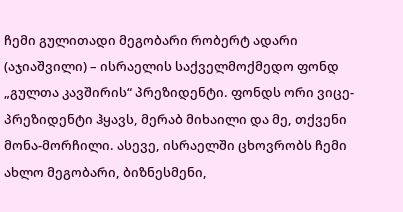ჩემი გულითადი მეგობარი რობერტ ადარი (აჯიაშვილი) – ისრაელის საქველმოქმედო ფონდ „გულთა კავშირის“ პრეზიდენტი. ფონდს ორი ვიცე-პრეზიდენტი ჰყავს, მერაბ მიხაილი და მე, თქვენი მონა-მორჩილი. ასევე, ისრაელში ცხოვრობს ჩემი ახლო მეგობარი, ბიზნესმენი,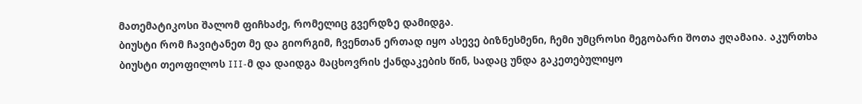მათემატიკოსი შალომ ფიჩხაძე, რომელიც გვერდზე დამიდგა.
ბიუსტი რომ ჩავიტანეთ მე და გიორგიმ, ჩვენთან ერთად იყო ასევე ბიზნესმენი, ჩემი უმცროსი მეგობარი შოთა ჟღამაია. აკურთხა ბიუსტი თეოფილოს III-მ და დაიდგა მაცხოვრის ქანდაკების წინ, სადაც უნდა გაკეთებულიყო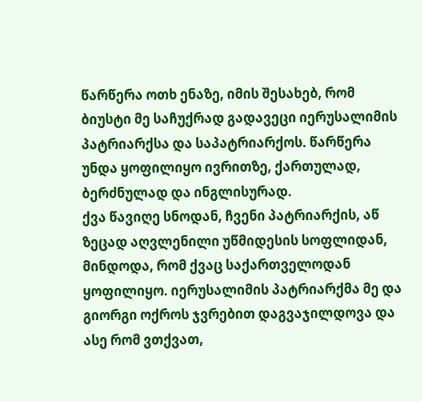წარწერა ოთხ ენაზე, იმის შესახებ, რომ ბიუსტი მე საჩუქრად გადავეცი იერუსალიმის პატრიარქსა და საპატრიარქოს. წარწერა უნდა ყოფილიყო ივრითზე, ქართულად, ბერძნულად და ინგლისურად.
ქვა წავიღე სნოდან, ჩვენი პატრიარქის, აწ ზეცად აღვლენილი უწმიდესის სოფლიდან, მინდოდა, რომ ქვაც საქართველოდან ყოფილიყო. იერუსალიმის პატრიარქმა მე და გიორგი ოქროს ჯვრებით დაგვაჯილდოვა და ასე რომ ვთქვათ,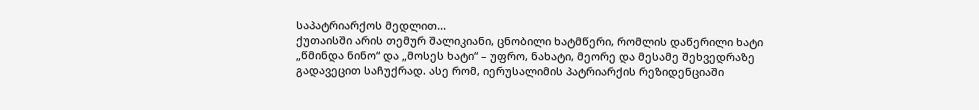საპატრიარქოს მედლით...
ქუთაისში არის თემურ შალიკიანი, ცნობილი ხატმწერი, რომლის დაწერილი ხატი „წმინდა ნინო“ და „მოსეს ხატი“ – უფრო, ნახატი, მეორე და მესამე შეხვედრაზე გადავეცით საჩუქრად. ასე რომ, იერუსალიმის პატრიარქის რეზიდენციაში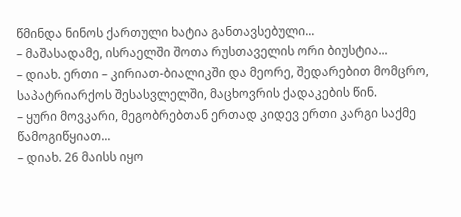წმინდა ნინოს ქართული ხატია განთავსებული...
– მაშასადამე, ისრაელში შოთა რუსთაველის ორი ბიუსტია...
– დიახ. ერთი – კირიათ-ბიალიკში და მეორე, შედარებით მომცრო, საპატრიარქოს შესასვლელში, მაცხოვრის ქადაკების წინ.
– ყური მოვკარი, მეგობრებთან ერთად კიდევ ერთი კარგი საქმე წამოგიწყიათ...
– დიახ. 26 მაისს იყო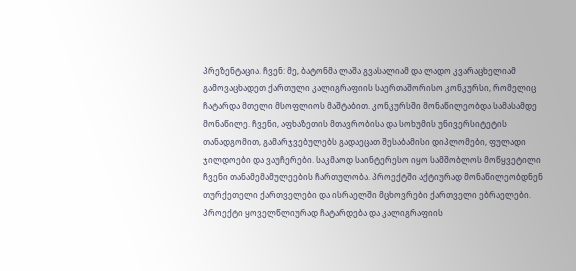პრეზენტაცია. ჩვენ: მე, ბატონმა ლაშა გვასალიამ და ლადო კვარაცხელიამ გამოვაცხადეთ ქართული კალიგრაფიის საერთაშორისო კონკურსი, რომელიც ჩატარდა მთელი მსოფლიოს მაშტაბით. კონკურსში მონაწილეობდა სამასამდე მონაწილე. ჩვენი, აფხაზეთის მთავრობისა და სოხუმის უნივერსიტეტის თანადგომით, გამარჯვებულებს გადაეცათ შესაბამისი დიპლომები, ფულადი ჯილდოები და ვაუჩერები. საკმაოდ საინტერესო იყო სამშობლოს მოწყვეტილი ჩვენი თანამემამულეების ჩართულობა. პროექტში აქტიურად მონაწილეობდნენ თურქეთელი ქართველები და ისრაელში მცხოვრები ქართველი ებრაელები. პროექტი ყოველწლიურად ჩატარდება და კალიგრაფიის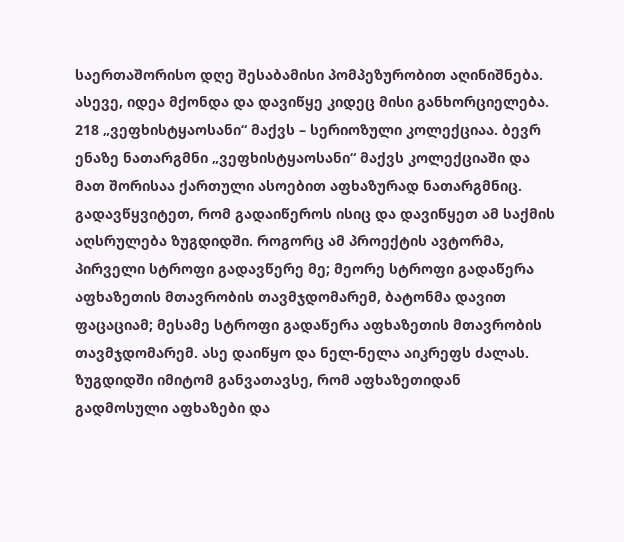საერთაშორისო დღე შესაბამისი პომპეზურობით აღინიშნება.
ასევე, იდეა მქონდა და დავიწყე კიდეც მისი განხორციელება. 218 „ვეფხისტყაოსანი“ მაქვს – სერიოზული კოლექციაა. ბევრ ენაზე ნათარგმნი „ვეფხისტყაოსანი“ მაქვს კოლექციაში და მათ შორისაა ქართული ასოებით აფხაზურად ნათარგმნიც. გადავწყვიტეთ, რომ გადაიწეროს ისიც და დავიწყეთ ამ საქმის აღსრულება ზუგდიდში. როგორც ამ პროექტის ავტორმა, პირველი სტროფი გადავწერე მე; მეორე სტროფი გადაწერა აფხაზეთის მთავრობის თავმჯდომარემ, ბატონმა დავით ფაცაციამ; მესამე სტროფი გადაწერა აფხაზეთის მთავრობის თავმჯდომარემ. ასე დაიწყო და ნელ-ნელა აიკრეფს ძალას. ზუგდიდში იმიტომ განვათავსე, რომ აფხაზეთიდან გადმოსული აფხაზები და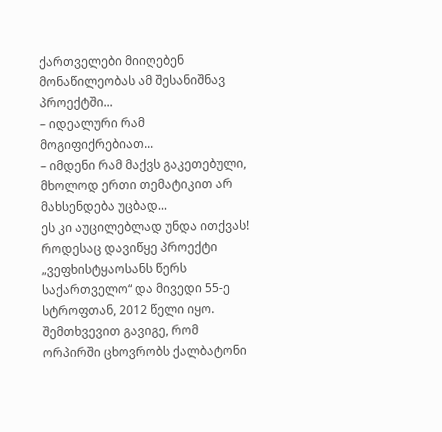ქართველები მიიღებენ მონაწილეობას ამ შესანიშნავ პროექტში...
– იდეალური რამ მოგიფიქრებიათ...
– იმდენი რამ მაქვს გაკეთებული, მხოლოდ ერთი თემატიკით არ მახსენდება უცბად...
ეს კი აუცილებლად უნდა ითქვას!
როდესაც დავიწყე პროექტი „ვეფხისტყაოსანს წერს საქართველო“ და მივედი 55-ე სტროფთან, 2012 წელი იყო. შემთხვევით გავიგე, რომ ორპირში ცხოვრობს ქალბატონი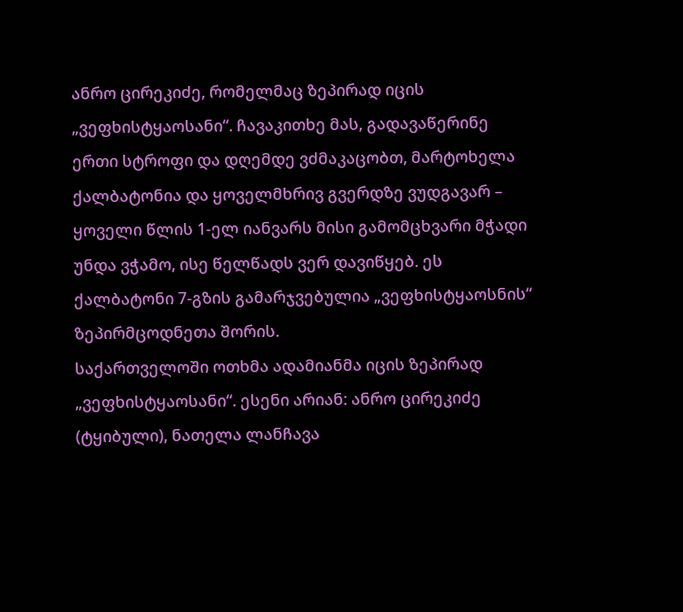ანრო ცირეკიძე, რომელმაც ზეპირად იცის „ვეფხისტყაოსანი“. ჩავაკითხე მას, გადავაწერინე ერთი სტროფი და დღემდე ვძმაკაცობთ, მარტოხელა ქალბატონია და ყოველმხრივ გვერდზე ვუდგავარ – ყოველი წლის 1-ელ იანვარს მისი გამომცხვარი მჭადი უნდა ვჭამო, ისე წელწადს ვერ დავიწყებ. ეს ქალბატონი 7-გზის გამარჯვებულია „ვეფხისტყაოსნის“ ზეპირმცოდნეთა შორის.
საქართველოში ოთხმა ადამიანმა იცის ზეპირად „ვეფხისტყაოსანი“. ესენი არიან: ანრო ცირეკიძე (ტყიბული), ნათელა ლანჩავა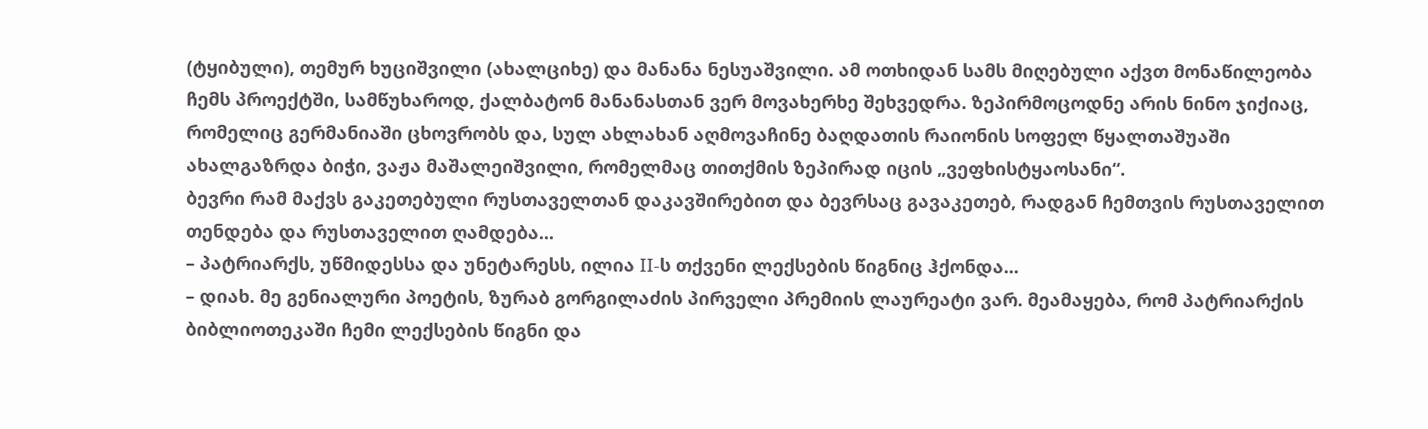(ტყიბული), თემურ ხუციშვილი (ახალციხე) და მანანა ნესუაშვილი. ამ ოთხიდან სამს მიღებული აქვთ მონაწილეობა ჩემს პროექტში, სამწუხაროდ, ქალბატონ მანანასთან ვერ მოვახერხე შეხვედრა. ზეპირმოცოდნე არის ნინო ჯიქიაც, რომელიც გერმანიაში ცხოვრობს და, სულ ახლახან აღმოვაჩინე ბაღდათის რაიონის სოფელ წყალთაშუაში ახალგაზრდა ბიჭი, ვაჟა მაშალეიშვილი, რომელმაც თითქმის ზეპირად იცის „ვეფხისტყაოსანი“.
ბევრი რამ მაქვს გაკეთებული რუსთაველთან დაკავშირებით და ბევრსაც გავაკეთებ, რადგან ჩემთვის რუსთაველით თენდება და რუსთაველით ღამდება...
– პატრიარქს, უწმიდესსა და უნეტარესს, ილია II-ს თქვენი ლექსების წიგნიც ჰქონდა...
– დიახ. მე გენიალური პოეტის, ზურაბ გორგილაძის პირველი პრემიის ლაურეატი ვარ. მეამაყება, რომ პატრიარქის ბიბლიოთეკაში ჩემი ლექსების წიგნი და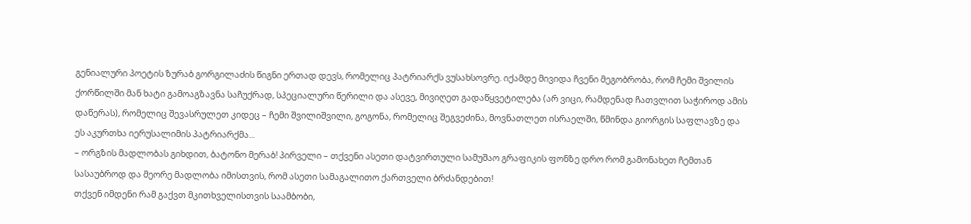გენიალური პოეტის ზურაბ გორგილაძის წიგნი ერთად დევს, რომელიც პატრიარქს ვუსახსოვრე. იქამდე მივიდა ჩვენი მეგობრობა, რომ ჩემი შვილის ქორწილში მან ხატი გამოაგზავნა საჩუქრად, სპეციალური წერილი და ასევე, მივიღეთ გადაწყვეტილება (არ ვიცი, რამდენად ჩათვლით საჭიროდ ამის დაწერას), რომელიც შევასრულეთ კიდეც – ჩემი შვილიშვილი, გოგონა, რომელიც შეგვეძინა, მოვნათლეთ ისრაელში, წმინდა გიორგის საფლავზე და ეს აკურთხა იერუსალიმის პატრიარქმა...
– ორგზის მადლობას გიხდით, ბატონო მერაბ! პირველი – თქვენი ასეთი დატვირთული სამუშაო გრაფიკის ფონზე დრო რომ გამონახეთ ჩემთან სასაუბროდ და მეორე მადლობა იმისთვის, რომ ასეთი სამაგალითო ქართველი ბრძანდებით!
თქვენ იმდენი რამ გაქვთ მკითხველისთვის საამბობი,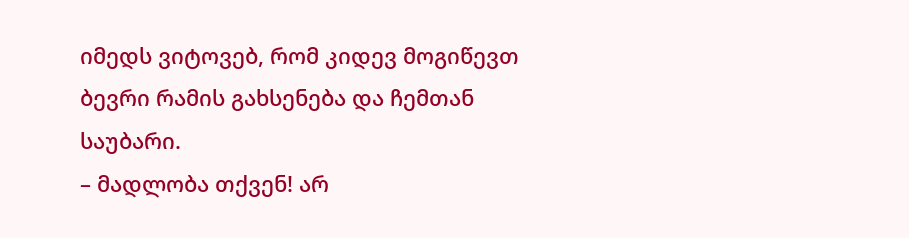იმედს ვიტოვებ, რომ კიდევ მოგიწევთ ბევრი რამის გახსენება და ჩემთან საუბარი.
– მადლობა თქვენ! არ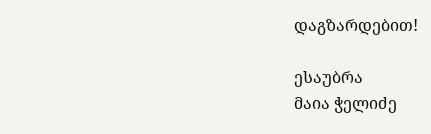დაგზარდებით!

ესაუბრა
მაია ჭელიძე